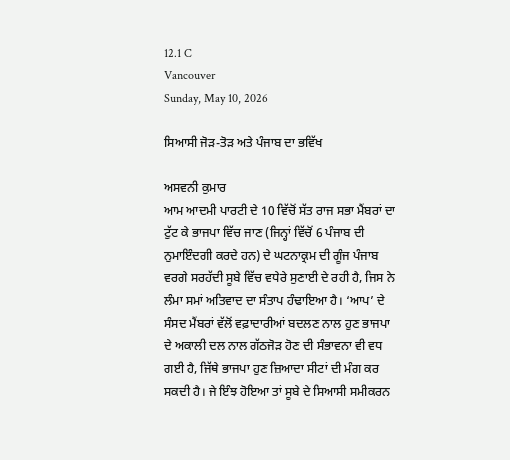12.1 C
Vancouver
Sunday, May 10, 2026

ਸਿਆਸੀ ਜੋੜ-ਤੋੜ ਅਤੇ ਪੰਜਾਬ ਦਾ ਭਵਿੱਖ

ਅਸਵਨੀ ਕੁਮਾਰ
ਆਮ ਆਦਮੀ ਪਾਰਟੀ ਦੇ 10 ਵਿੱਚੋਂ ਸੱਤ ਰਾਜ ਸਭਾ ਮੈਂਬਰਾਂ ਦਾ ਟੁੱਟ ਕੇ ਭਾਜਪਾ ਵਿੱਚ ਜਾਣ (ਜਿਨ੍ਹਾਂ ਵਿੱਚੋਂ 6 ਪੰਜਾਬ ਦੀ ਨੁਮਾਇੰਦਗੀ ਕਰਦੇ ਹਨ) ਦੇ ਘਟਨਾਕ੍ਰਮ ਦੀ ਗੂੰਜ ਪੰਜਾਬ ਵਰਗੇ ਸਰਹੱਦੀ ਸੂਬੇ ਵਿੱਚ ਵਧੇਰੇ ਸੁਣਾਈ ਦੇ ਰਹੀ ਹੈ, ਜਿਸ ਨੇ ਲੰਮਾ ਸਮਾਂ ਅਤਿਵਾਦ ਦਾ ਸੰਤਾਪ ਹੰਢਾਇਆ ਹੈ। ‘ਆਪ’ ਦੇ ਸੰਸਦ ਮੈਂਬਰਾਂ ਵੱਲੋਂ ਵਫ਼ਾਦਾਰੀਆਂ ਬਦਲਣ ਨਾਲ ਹੁਣ ਭਾਜਪਾ ਦੇ ਅਕਾਲੀ ਦਲ ਨਾਲ ਗੱਠਜੋੜ ਹੋਣ ਦੀ ਸੰਭਾਵਨਾ ਵੀ ਵਧ ਗਈ ਹੈ, ਜਿੱਥੇ ਭਾਜਪਾ ਹੁਣ ਜ਼ਿਆਦਾ ਸੀਟਾਂ ਦੀ ਮੰਗ ਕਰ ਸਕਦੀ ਹੈ। ਜੇ ਇੰਝ ਹੋਇਆ ਤਾਂ ਸੂਬੇ ਦੇ ਸਿਆਸੀ ਸਮੀਕਰਨ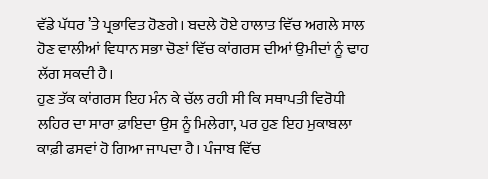ਵੱਡੇ ਪੱਧਰ ’ਤੇ ਪ੍ਰਭਾਵਿਤ ਹੋਣਗੇ। ਬਦਲੇ ਹੋਏ ਹਾਲਾਤ ਵਿੱਚ ਅਗਲੇ ਸਾਲ ਹੋਣ ਵਾਲੀਆਂ ਵਿਧਾਨ ਸਭਾ ਚੋਣਾਂ ਵਿੱਚ ਕਾਂਗਰਸ ਦੀਆਂ ਉਮੀਦਾਂ ਨੂੰ ਢਾਹ ਲੱਗ ਸਕਦੀ ਹੈ।
ਹੁਣ ਤੱਕ ਕਾਂਗਰਸ ਇਹ ਮੰਨ ਕੇ ਚੱਲ ਰਹੀ ਸੀ ਕਿ ਸਥਾਪਤੀ ਵਿਰੋਧੀ ਲਹਿਰ ਦਾ ਸਾਰਾ ਫ਼ਾਇਦਾ ਉਸ ਨੂੰ ਮਿਲੇਗਾ, ਪਰ ਹੁਣ ਇਹ ਮੁਕਾਬਲਾ ਕਾਫ਼ੀ ਫਸਵਾਂ ਹੋ ਗਿਆ ਜਾਪਦਾ ਹੈ। ਪੰਜਾਬ ਵਿੱਚ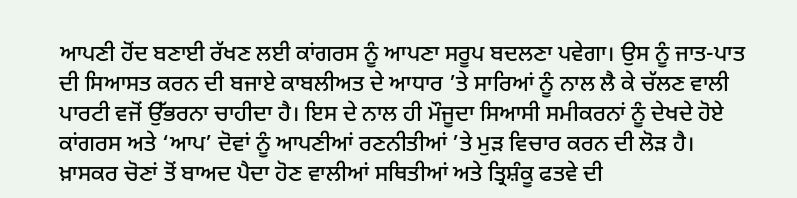ਆਪਣੀ ਹੋਂਦ ਬਣਾਈ ਰੱਖਣ ਲਈ ਕਾਂਗਰਸ ਨੂੰ ਆਪਣਾ ਸਰੂਪ ਬਦਲਣਾ ਪਵੇਗਾ। ਉਸ ਨੂੰ ਜਾਤ-ਪਾਤ ਦੀ ਸਿਆਸਤ ਕਰਨ ਦੀ ਬਜਾਏ ਕਾਬਲੀਅਤ ਦੇ ਆਧਾਰ ’ਤੇ ਸਾਰਿਆਂ ਨੂੰ ਨਾਲ ਲੈ ਕੇ ਚੱਲਣ ਵਾਲੀ ਪਾਰਟੀ ਵਜੋਂ ਉੱਭਰਨਾ ਚਾਹੀਦਾ ਹੈ। ਇਸ ਦੇ ਨਾਲ ਹੀ ਮੌਜੂਦਾ ਸਿਆਸੀ ਸਮੀਕਰਨਾਂ ਨੂੰ ਦੇਖਦੇ ਹੋਏ ਕਾਂਗਰਸ ਅਤੇ ‘ਆਪ’ ਦੋਵਾਂ ਨੂੰ ਆਪਣੀਆਂ ਰਣਨੀਤੀਆਂ ’ਤੇ ਮੁੜ ਵਿਚਾਰ ਕਰਨ ਦੀ ਲੋੜ ਹੈ। ਖ਼ਾਸਕਰ ਚੋਣਾਂ ਤੋਂ ਬਾਅਦ ਪੈਦਾ ਹੋਣ ਵਾਲੀਆਂ ਸਥਿਤੀਆਂ ਅਤੇ ਤ੍ਰਿਸ਼ੰਕੂ ਫਤਵੇ ਦੀ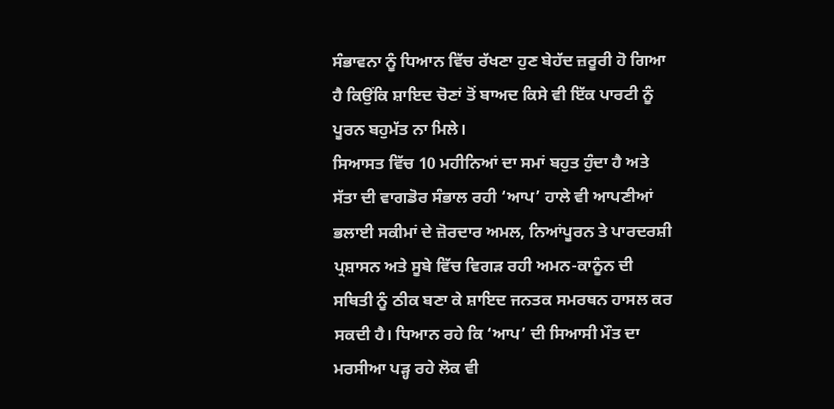ਸੰਭਾਵਨਾ ਨੂੰ ਧਿਆਨ ਵਿੱਚ ਰੱਖਣਾ ਹੁਣ ਬੇਹੱਦ ਜ਼ਰੂਰੀ ਹੋ ਗਿਆ ਹੈ ਕਿਉਂਕਿ ਸ਼ਾਇਦ ਚੋਣਾਂ ਤੋਂ ਬਾਅਦ ਕਿਸੇ ਵੀ ਇੱਕ ਪਾਰਟੀ ਨੂੰ ਪੂਰਨ ਬਹੁਮੱਤ ਨਾ ਮਿਲੇ।
ਸਿਆਸਤ ਵਿੱਚ 10 ਮਹੀਨਿਆਂ ਦਾ ਸਮਾਂ ਬਹੁਤ ਹੁੰਦਾ ਹੈ ਅਤੇ ਸੱਤਾ ਦੀ ਵਾਗਡੋਰ ਸੰਭਾਲ ਰਹੀ ‘ਆਪ’ ਹਾਲੇ ਵੀ ਆਪਣੀਆਂ ਭਲਾਈ ਸਕੀਮਾਂ ਦੇ ਜ਼ੋਰਦਾਰ ਅਮਲ, ਨਿਆਂਪੂਰਨ ਤੇ ਪਾਰਦਰਸ਼ੀ ਪ੍ਰਸ਼ਾਸਨ ਅਤੇ ਸੂਬੇ ਵਿੱਚ ਵਿਗੜ ਰਹੀ ਅਮਨ-ਕਾਨੂੰਨ ਦੀ ਸਥਿਤੀ ਨੂੰ ਠੀਕ ਬਣਾ ਕੇ ਸ਼ਾਇਦ ਜਨਤਕ ਸਮਰਥਨ ਹਾਸਲ ਕਰ ਸਕਦੀ ਹੈ। ਧਿਆਨ ਰਹੇ ਕਿ ‘ਆਪ’ ਦੀ ਸਿਆਸੀ ਮੌਤ ਦਾ ਮਰਸੀਆ ਪੜ੍ਹ ਰਹੇ ਲੋਕ ਵੀ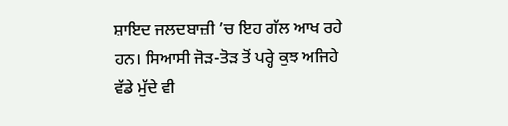ਸ਼ਾਇਦ ਜਲਦਬਾਜ਼ੀ ’ਚ ਇਹ ਗੱਲ ਆਖ ਰਹੇ ਹਨ। ਸਿਆਸੀ ਜੋੜ-ਤੋੜ ਤੋਂ ਪਰ੍ਹੇ ਕੁਝ ਅਜਿਹੇ ਵੱਡੇ ਮੁੱਦੇ ਵੀ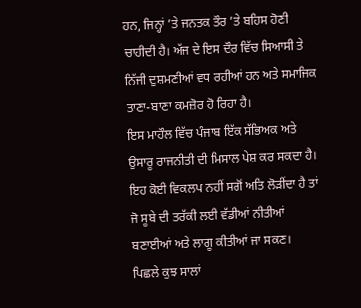ਹਨ, ਜਿਨ੍ਹਾਂ ’ਤੇ ਜਨਤਕ ਤੌਰ ’ਤੇ ਬਹਿਸ ਹੋਣੀ ਚਾਹੀਦੀ ਹੈ। ਅੱਜ ਦੇ ਇਸ ਦੌਰ ਵਿੱਚ ਸਿਆਸੀ ਤੇ ਨਿੱਜੀ ਦੁਸ਼ਮਣੀਆਂ ਵਧ ਰਹੀਆਂ ਹਨ ਅਤੇ ਸਮਾਜਿਕ ਤਾਣਾ-ਬਾਣਾ ਕਮਜ਼ੋਰ ਹੋ ਰਿਹਾ ਹੈ।
ਇਸ ਮਾਹੌਲ ਵਿੱਚ ਪੰਜਾਬ ਇੱਕ ਸੱਭਿਅਕ ਅਤੇ ਉਸਾਰੂ ਰਾਜਨੀਤੀ ਦੀ ਮਿਸਾਲ ਪੇਸ਼ ਕਰ ਸਕਦਾ ਹੈ। ਇਹ ਕੋਈ ਵਿਕਲਪ ਨਹੀਂ ਸਗੋਂ ਅਤਿ ਲੋੜੀਂਦਾ ਹੈ ਤਾਂ ਜੋ ਸੂਬੇ ਦੀ ਤਰੱਕੀ ਲਈ ਵੱਡੀਆਂ ਨੀਤੀਆਂ ਬਣਾਈਆਂ ਅਤੇ ਲਾਗੂ ਕੀਤੀਆਂ ਜਾ ਸਕਣ।
ਪਿਛਲੇ ਕੁਝ ਸਾਲਾਂ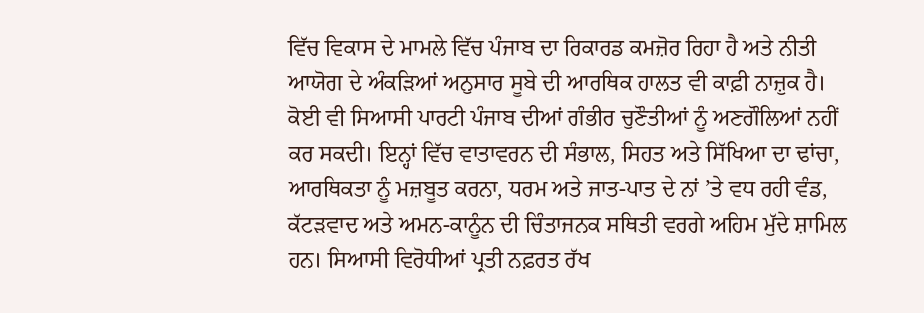ਵਿੱਚ ਵਿਕਾਸ ਦੇ ਮਾਮਲੇ ਵਿੱਚ ਪੰਜਾਬ ਦਾ ਰਿਕਾਰਡ ਕਮਜ਼ੋਰ ਰਿਹਾ ਹੈ ਅਤੇ ਨੀਤੀ ਆਯੋਗ ਦੇ ਅੰਕੜਿਆਂ ਅਨੁਸਾਰ ਸੂਬੇ ਦੀ ਆਰਥਿਕ ਹਾਲਤ ਵੀ ਕਾਫ਼ੀ ਨਾਜ਼ੁਕ ਹੈ। ਕੋਈ ਵੀ ਸਿਆਸੀ ਪਾਰਟੀ ਪੰਜਾਬ ਦੀਆਂ ਗੰਭੀਰ ਚੁਣੌਤੀਆਂ ਨੂੰ ਅਣਗੌਲਿਆਂ ਨਹੀਂ ਕਰ ਸਕਦੀ। ਇਨ੍ਹਾਂ ਵਿੱਚ ਵਾਤਾਵਰਨ ਦੀ ਸੰਭਾਲ, ਸਿਹਤ ਅਤੇ ਸਿੱਖਿਆ ਦਾ ਢਾਂਚਾ, ਆਰਥਿਕਤਾ ਨੂੰ ਮਜ਼ਬੂਤ ਕਰਨਾ, ਧਰਮ ਅਤੇ ਜਾਤ-ਪਾਤ ਦੇ ਨਾਂ ’ਤੇ ਵਧ ਰਹੀ ਵੰਡ, ਕੱਟੜਵਾਦ ਅਤੇ ਅਮਨ-ਕਾਨੂੰਨ ਦੀ ਚਿੰਤਾਜਨਕ ਸਥਿਤੀ ਵਰਗੇ ਅਹਿਮ ਮੁੱਦੇ ਸ਼ਾਮਿਲ ਹਨ। ਸਿਆਸੀ ਵਿਰੋਧੀਆਂ ਪ੍ਰਤੀ ਨਫ਼ਰਤ ਰੱਖ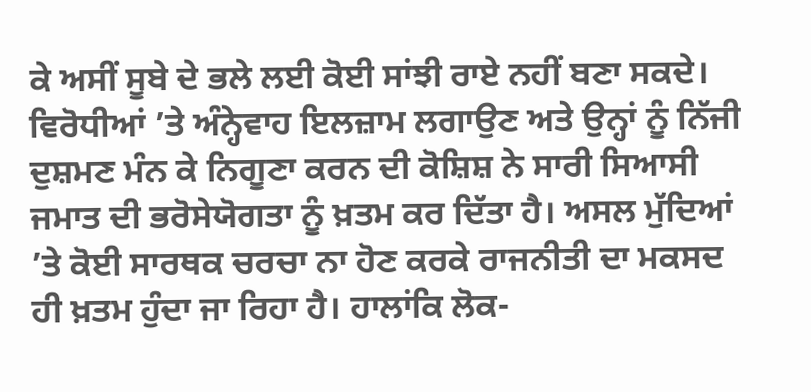ਕੇ ਅਸੀਂ ਸੂਬੇ ਦੇ ਭਲੇ ਲਈ ਕੋਈ ਸਾਂਝੀ ਰਾਏ ਨਹੀਂ ਬਣਾ ਸਕਦੇ। ਵਿਰੋਧੀਆਂ ’ਤੇ ਅੰਨ੍ਹੇਵਾਹ ਇਲਜ਼ਾਮ ਲਗਾਉਣ ਅਤੇ ਉਨ੍ਹਾਂ ਨੂੰ ਨਿੱਜੀ ਦੁਸ਼ਮਣ ਮੰਨ ਕੇ ਨਿਗੂਣਾ ਕਰਨ ਦੀ ਕੋਸ਼ਿਸ਼ ਨੇ ਸਾਰੀ ਸਿਆਸੀ ਜਮਾਤ ਦੀ ਭਰੋਸੇਯੋਗਤਾ ਨੂੰ ਖ਼ਤਮ ਕਰ ਦਿੱਤਾ ਹੈ। ਅਸਲ ਮੁੱਦਿਆਂ ’ਤੇ ਕੋਈ ਸਾਰਥਕ ਚਰਚਾ ਨਾ ਹੋਣ ਕਰਕੇ ਰਾਜਨੀਤੀ ਦਾ ਮਕਸਦ ਹੀ ਖ਼ਤਮ ਹੁੰਦਾ ਜਾ ਰਿਹਾ ਹੈ। ਹਾਲਾਂਕਿ ਲੋਕ-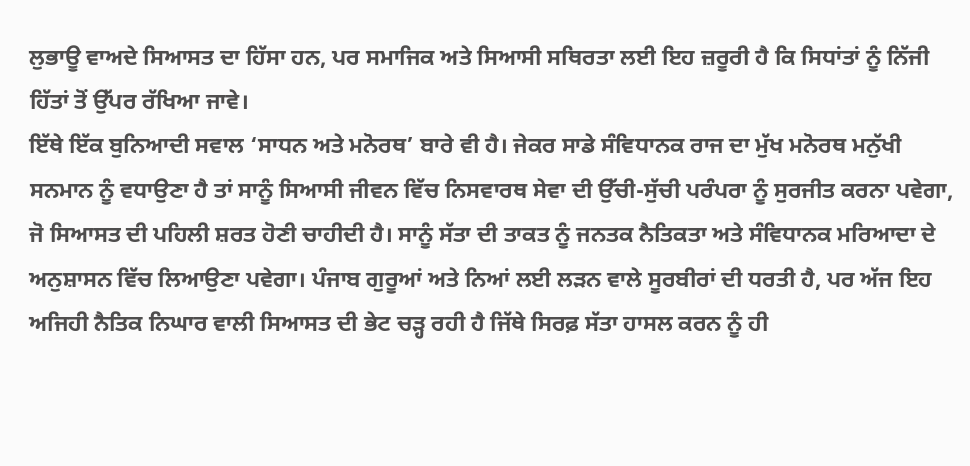ਲੁਭਾਊ ਵਾਅਦੇ ਸਿਆਸਤ ਦਾ ਹਿੱਸਾ ਹਨ, ਪਰ ਸਮਾਜਿਕ ਅਤੇ ਸਿਆਸੀ ਸਥਿਰਤਾ ਲਈ ਇਹ ਜ਼ਰੂਰੀ ਹੈ ਕਿ ਸਿਧਾਂਤਾਂ ਨੂੰ ਨਿੱਜੀ ਹਿੱਤਾਂ ਤੋਂ ਉੱਪਰ ਰੱਖਿਆ ਜਾਵੇ।
ਇੱਥੇ ਇੱਕ ਬੁਨਿਆਦੀ ਸਵਾਲ ‘ਸਾਧਨ ਅਤੇ ਮਨੋਰਥ’ ਬਾਰੇ ਵੀ ਹੈ। ਜੇਕਰ ਸਾਡੇ ਸੰਵਿਧਾਨਕ ਰਾਜ ਦਾ ਮੁੱਖ ਮਨੋਰਥ ਮਨੁੱਖੀ ਸਨਮਾਨ ਨੂੰ ਵਧਾਉਣਾ ਹੈ ਤਾਂ ਸਾਨੂੰ ਸਿਆਸੀ ਜੀਵਨ ਵਿੱਚ ਨਿਸਵਾਰਥ ਸੇਵਾ ਦੀ ਉੱਚੀ-ਸੁੱਚੀ ਪਰੰਪਰਾ ਨੂੰ ਸੁਰਜੀਤ ਕਰਨਾ ਪਵੇਗਾ, ਜੋ ਸਿਆਸਤ ਦੀ ਪਹਿਲੀ ਸ਼ਰਤ ਹੋਣੀ ਚਾਹੀਦੀ ਹੈ। ਸਾਨੂੰ ਸੱਤਾ ਦੀ ਤਾਕਤ ਨੂੰ ਜਨਤਕ ਨੈਤਿਕਤਾ ਅਤੇ ਸੰਵਿਧਾਨਕ ਮਰਿਆਦਾ ਦੇ ਅਨੁਸ਼ਾਸਨ ਵਿੱਚ ਲਿਆਉਣਾ ਪਵੇਗਾ। ਪੰਜਾਬ ਗੁਰੂਆਂ ਅਤੇ ਨਿਆਂ ਲਈ ਲੜਨ ਵਾਲੇ ਸੂਰਬੀਰਾਂ ਦੀ ਧਰਤੀ ਹੈ, ਪਰ ਅੱਜ ਇਹ ਅਜਿਹੀ ਨੈਤਿਕ ਨਿਘਾਰ ਵਾਲੀ ਸਿਆਸਤ ਦੀ ਭੇਟ ਚੜ੍ਹ ਰਹੀ ਹੈ ਜਿੱਥੇ ਸਿਰਫ਼ ਸੱਤਾ ਹਾਸਲ ਕਰਨ ਨੂੰ ਹੀ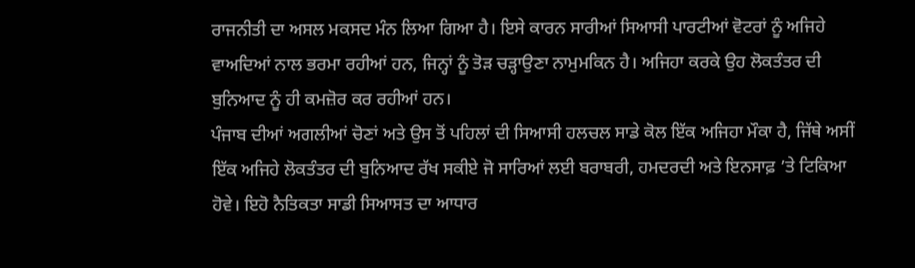ਰਾਜਨੀਤੀ ਦਾ ਅਸਲ ਮਕਸਦ ਮੰਨ ਲਿਆ ਗਿਆ ਹੈ। ਇਸੇ ਕਾਰਨ ਸਾਰੀਆਂ ਸਿਆਸੀ ਪਾਰਟੀਆਂ ਵੋਟਰਾਂ ਨੂੰ ਅਜਿਹੇ ਵਾਅਦਿਆਂ ਨਾਲ ਭਰਮਾ ਰਹੀਆਂ ਹਨ, ਜਿਨ੍ਹਾਂ ਨੂੰ ਤੋੜ ਚੜ੍ਹਾਉਣਾ ਨਾਮੁਮਕਿਨ ਹੈ। ਅਜਿਹਾ ਕਰਕੇ ਉਹ ਲੋਕਤੰਤਰ ਦੀ ਬੁਨਿਆਦ ਨੂੰ ਹੀ ਕਮਜ਼ੋਰ ਕਰ ਰਹੀਆਂ ਹਨ।
ਪੰਜਾਬ ਦੀਆਂ ਅਗਲੀਆਂ ਚੋਣਾਂ ਅਤੇ ਉਸ ਤੋਂ ਪਹਿਲਾਂ ਦੀ ਸਿਆਸੀ ਹਲਚਲ ਸਾਡੇ ਕੋਲ ਇੱਕ ਅਜਿਹਾ ਮੌਕਾ ਹੈ, ਜਿੱਥੇ ਅਸੀਂ ਇੱਕ ਅਜਿਹੇ ਲੋਕਤੰਤਰ ਦੀ ਬੁਨਿਆਦ ਰੱਖ ਸਕੀਏ ਜੋ ਸਾਰਿਆਂ ਲਈ ਬਰਾਬਰੀ, ਹਮਦਰਦੀ ਅਤੇ ਇਨਸਾਫ਼ ’ਤੇ ਟਿਕਿਆ ਹੋਵੇ। ਇਹੋ ਨੈਤਿਕਤਾ ਸਾਡੀ ਸਿਆਸਤ ਦਾ ਆਧਾਰ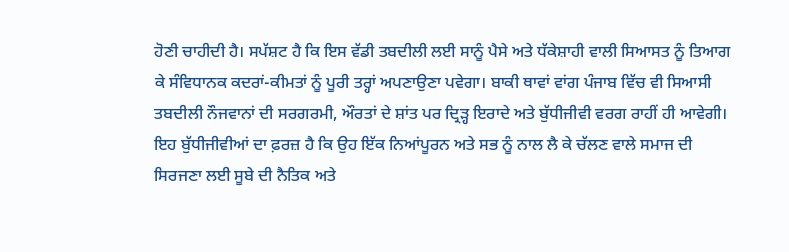ਹੋਣੀ ਚਾਹੀਦੀ ਹੈ। ਸਪੱਸ਼ਟ ਹੈ ਕਿ ਇਸ ਵੱਡੀ ਤਬਦੀਲੀ ਲਈ ਸਾਨੂੰ ਪੈਸੇ ਅਤੇ ਧੱਕੇਸ਼ਾਹੀ ਵਾਲੀ ਸਿਆਸਤ ਨੂੰ ਤਿਆਗ ਕੇ ਸੰਵਿਧਾਨਕ ਕਦਰਾਂ-ਕੀਮਤਾਂ ਨੂੰ ਪੂਰੀ ਤਰ੍ਹਾਂ ਅਪਣਾਉਣਾ ਪਵੇਗਾ। ਬਾਕੀ ਥਾਵਾਂ ਵਾਂਗ ਪੰਜਾਬ ਵਿੱਚ ਵੀ ਸਿਆਸੀ ਤਬਦੀਲੀ ਨੌਜਵਾਨਾਂ ਦੀ ਸਰਗਰਮੀ, ਔਰਤਾਂ ਦੇ ਸ਼ਾਂਤ ਪਰ ਦ੍ਰਿੜ੍ਹ ਇਰਾਦੇ ਅਤੇ ਬੁੱਧੀਜੀਵੀ ਵਰਗ ਰਾਹੀਂ ਹੀ ਆਵੇਗੀ। ਇਹ ਬੁੱਧੀਜੀਵੀਆਂ ਦਾ ਫ਼ਰਜ਼ ਹੈ ਕਿ ਉਹ ਇੱਕ ਨਿਆਂਪੂਰਨ ਅਤੇ ਸਭ ਨੂੰ ਨਾਲ ਲੈ ਕੇ ਚੱਲਣ ਵਾਲੇ ਸਮਾਜ ਦੀ ਸਿਰਜਣਾ ਲਈ ਸੂਬੇ ਦੀ ਨੈਤਿਕ ਅਤੇ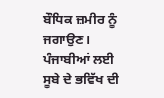ਬੌਧਿਕ ਜ਼ਮੀਰ ਨੂੰ ਜਗਾਉਣ।
ਪੰਜਾਬੀਆਂ ਲਈ ਸੂਬੇ ਦੇ ਭਵਿੱਖ ਦੀ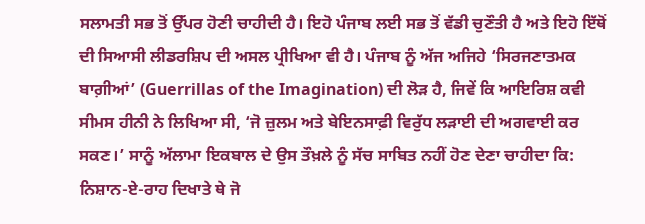ਸਲਾਮਤੀ ਸਭ ਤੋਂ ਉੱਪਰ ਹੋਣੀ ਚਾਹੀਦੀ ਹੈ। ਇਹੋ ਪੰਜਾਬ ਲਈ ਸਭ ਤੋਂ ਵੱਡੀ ਚੁਣੌਤੀ ਹੈ ਅਤੇ ਇਹੋ ਇੱਥੋਂ ਦੀ ਸਿਆਸੀ ਲੀਡਰਸ਼ਿਪ ਦੀ ਅਸਲ ਪ੍ਰੀਖਿਆ ਵੀ ਹੈ। ਪੰਜਾਬ ਨੂੰ ਅੱਜ ਅਜਿਹੇ ‘ਸਿਰਜਣਾਤਮਕ ਬਾਗ਼ੀਆਂ’ (Guerrillas of the Imagination) ਦੀ ਲੋੜ ਹੈ, ਜਿਵੇਂ ਕਿ ਆਇਰਿਸ਼ ਕਵੀ ਸੀਮਸ ਹੀਨੀ ਨੇ ਲਿਖਿਆ ਸੀ, ‘ਜੋ ਜ਼ੁਲਮ ਅਤੇ ਬੇਇਨਸਾਫ਼ੀ ਵਿਰੁੱਧ ਲੜਾਈ ਦੀ ਅਗਵਾਈ ਕਰ ਸਕਣ।’ ਸਾਨੂੰ ਅੱਲਾਮਾ ਇਕਬਾਲ ਦੇ ਉਸ ਤੌਖ਼ਲੇ ਨੂੰ ਸੱਚ ਸਾਬਿਤ ਨਹੀਂ ਹੋਣ ਦੇਣਾ ਚਾਹੀਦਾ ਕਿ:
ਨਿਸ਼ਾਨ-ਏ-ਰਾਹ ਦਿਖਾਤੇ ਥੇ ਜੋ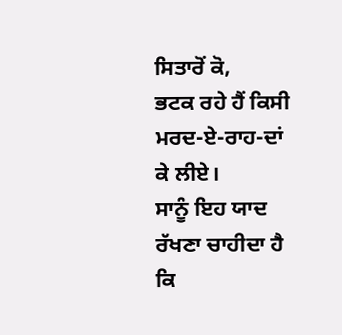ਸਿਤਾਰੋਂ ਕੋ,
ਭਟਕ ਰਹੇ ਹੈਂ ਕਿਸੀ ਮਰਦ-ਏ-ਰਾਹ-ਦਾਂ ਕੇ ਲੀਏ।
ਸਾਨੂੰ ਇਹ ਯਾਦ ਰੱਖਣਾ ਚਾਹੀਦਾ ਹੈ ਕਿ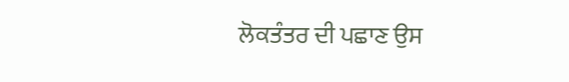ਲੋਕਤੰਤਰ ਦੀ ਪਛਾਣ ਉਸ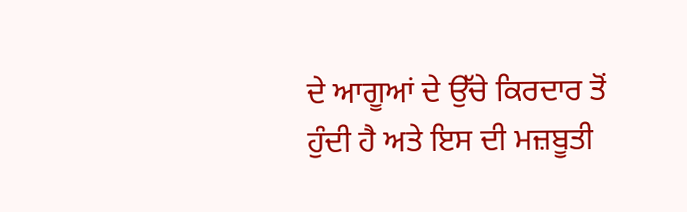ਦੇ ਆਗੂਆਂ ਦੇ ਉੱਚੇ ਕਿਰਦਾਰ ਤੋਂ ਹੁੰਦੀ ਹੈ ਅਤੇ ਇਸ ਦੀ ਮਜ਼ਬੂਤੀ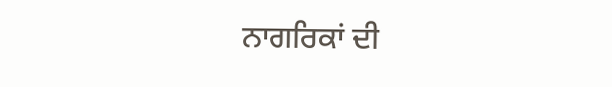ਨਾਗਰਿਕਾਂ ਦੀ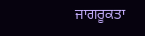ਜਾਗਰੂਕਤਾ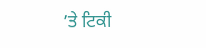’ਤੇ ਟਿਕੀ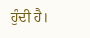ਹੁੰਦੀ ਹੈ।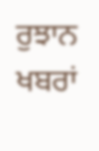ਰੁਝਾਨ ਖਬਰਾਂ